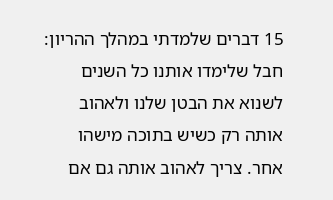15 דברים שלמדתי במהלך ההריון:
חבל שלימדו אותנו כל השנים לשנוא את הבטן שלנו ולאהוב אותה רק כשיש בתוכה מישהו אחר. צריך לאהוב אותה גם אם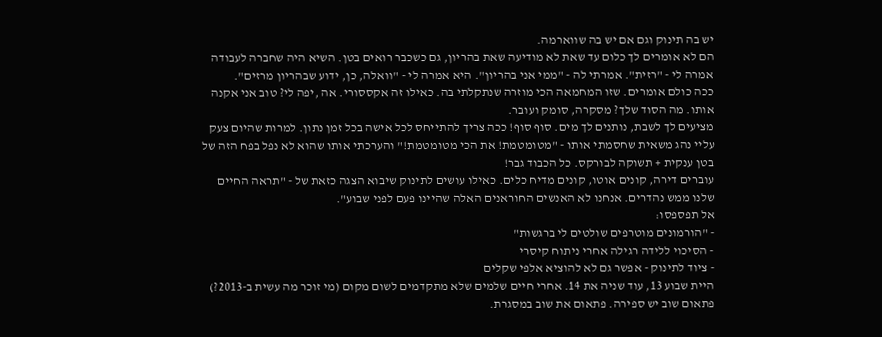יש בה תינוק וגם אם יש בה שווארמה.
הם לא אומרים לך כלום עד שאת לא מודיעה שאת בהריון, גם כשכבר רואים בטן. השיא היה שחברה לעבודה אמרה לי - "רזית". אמרתי לה - "ממי אני בהריון". היא אמרה לי - "וואלה, כן, ידוע שבהריון מרזים".
ככה כולם אומרים. שזו המחמאה הכי מוזרה שנתקלתי בה. כאילו זה אקססורי. אה ,יפה לי? טוב אני אקנה אותו. מה הסוד שלך? מסקרה, סומק ועובר.
מציעים לך לשבת, נותנים לך מים. סוף סוף! ככה צריך להתייחס לכל אישה בכל זמן נתון. למרות שהיום צעק עליי נהג משאית שחסמתי אותו - "מטומטמת! את הכי מטומטמת!" והערכתי אותו שהוא לא נפל בפח הזה של בטן ענקית + תשוקה לבורקס. כל הכבוד גבר!
עוברים דירה, קונים אוטו, קונים מדיח כלים. כאילו עושים לתינוק שיבוא הצגה כזאת של - "תראה החיים שלנו ממש נהדרים. אנחנו לא האנשים החוראנים האלה שהיינו פעם לפני שבוע".
אל תפספסו:
- "הורמונים מוטרפים שולטים לי ברגשות"
- הסיכוי ללידה רגילה אחרי ניתוח קיסרי
- ציוד לתינוק - אפשר גם לא להוציא אלפי שקלים
היית שבוע 13, עוד שניה את 14. אחרי חיים שלמים שלא מתקדמים לשום מקום (מי זוכר מה עשית ב-2013?) פתאום שוב יש ספירה. פתאום את שוב במסגרת.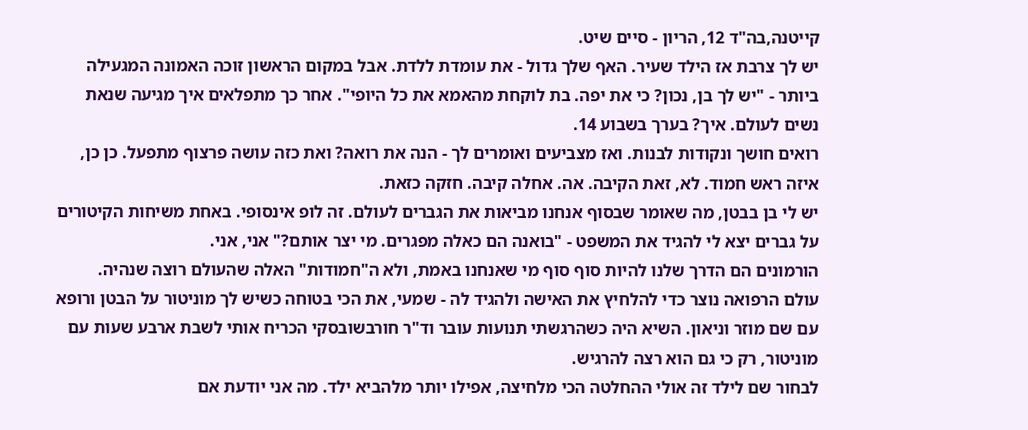קייטנה,בה"ד 12, הריון - סיים שיט.
יש לך צרבת אז הילד שעיר. האף שלך גדול - את עומדת ללדת. אבל במקום הראשון זוכה האמונה המגעילה ביותר - "יש לך בן, נכון? כי את יפה. בת לוקחת מהאמא את כל היופי". אחר כך מתפלאים איך מגיעה שנאת נשים לעולם. איך? בערך בשבוע 14.
רואים חושך ונקודות לבנות. ואז מצביעים ואומרים לך - הנה את רואה? ואת כזה עושה פרצוף מתפעל. כן כן, איזה ראש חמוד. לא, זאת הקיבה. אה. אחלה קיבה. חזקה כזאת.
יש לי בן בבטן, מה שאומר שבסוף אנחנו מביאות את הגברים לעולם. זה לופ אינסופי. באחת משיחות הקיטורים על גברים יצא לי להגיד את המשפט - "בואנה הם כאלה מפגרים. מי יצר אותם?" אני, אני.
הורמונים הם הדרך שלנו להיות סוף סוף מי שאנחנו באמת, ולא ה"חמודות" האלה שהעולם רוצה שנהיה.
עולם הרפואה נוצר כדי להלחיץ את האישה ולהגיד לה - שמעי, את הכי בטוחה כשיש לך מוניטור על הבטן ורופא עם שם מוזר וניאון. השיא היה כשהרגשתי תנועות עובר וד"ר חורבשובסקי הכריח אותי לשבת ארבע שעות עם מוניטור, רק כי גם הוא רצה להרגיש.
לבחור שם לילד זה אולי ההחלטה הכי מלחיצה, אפילו יותר מלהביא ילד. מה אני יודעת אם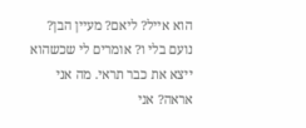הוא אייל? ליאם? מעיין הבן? נועם בלי ו? אומרים לי שכשהוא ייצא את כבר תראי. מה אני אראה? אני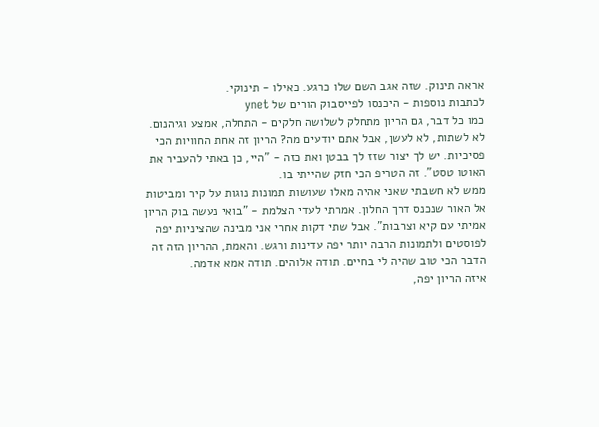אראה תינוק. שזה אגב השם שלו כרגע. כאילו - תינוקי.
לכתבות נוספות - היכנסו לפייסבוק הורים של ynet
כמו כל דבר, גם הריון מתחלק לשלושה חלקים - התחלה, אמצע וגיהנום.
לא לשתות, לא לעשן, אבל אתם יודעים מה? הריון זה אחת החוויות הכי פסיכיות. יש לך יצור שזז לך בבטן ואת כזה - "היי, כן באתי להעביר את האוטו טסט". זה הטריפ הכי חזק שהייתי בו.
ממש לא חשבתי שאני אהיה מאלו שעושות תמונות נוגות על קיר ומביטות אל האור שנכנס דרך החלון. אמרתי לעדי הצלמת - "בואי נעשה בוק הריון אמיתי עם קיא וצרבות". אבל שתי דקות אחרי אני מבינה שהציניות יפה לפוסטים ולתמונות הרבה יותר יפה עדינות ורגש. והאמת, ההריון הזה זה הדבר הכי טוב שהיה לי בחיים. תודה אלוהים. תודה אמא אדמה.
איזה הריון יפה,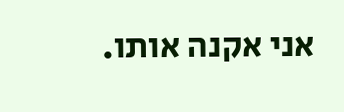אני אקנה אותו.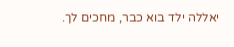יאללה ילד בוא כבר, מחכים לך.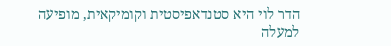הדר לוי היא סטנדאפיסטית וקומיקאית, מופיעה למעלה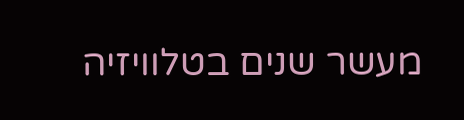מעשר שנים בטלוויזיה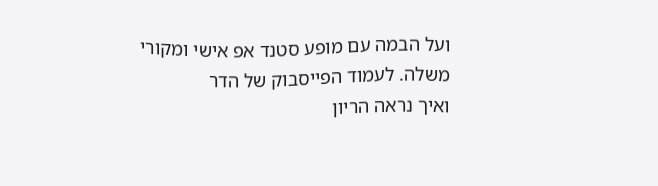ועל הבמה עם מופע סטנד אפ אישי ומקורי משלה. לעמוד הפייסבוק של הדר
ואיך נראה הריון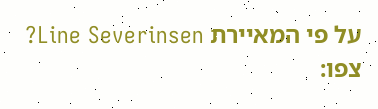על פי המאיירת Line Severinsen? צפו: